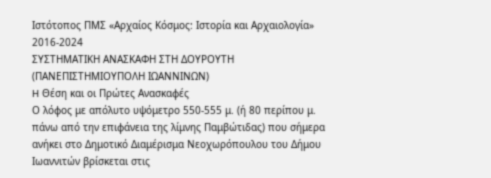Ιστότοπος ΠΜΣ «Αρχαίος Κόσμος: Ιστορία και Αρχαιολογία» 2016-2024
ΣΥΣΤΗΜΑΤΙΚΗ ΑΝΑΣΚΑΦΗ ΣΤΗ ΔΟΥΡΟΥΤΗ
(ΠΑΝΕΠΙΣΤΗΜΙΟΥΠΟΛΗ ΙΩΑΝΝΙΝΩΝ)
H Θέση και οι Πρώτες Ανασκαφές
Ο λόφος με απόλυτο υψόμετρο 550-555 μ. (ή 80 περίπου μ. πάνω από την επιφάνεια της λίμνης Παμβώτιδας) που σήμερα ανήκει στο Δημοτικό Διαμέρισμα Νεοχωρόπουλου του Δήμου Ιωαννιτών βρίσκεται στις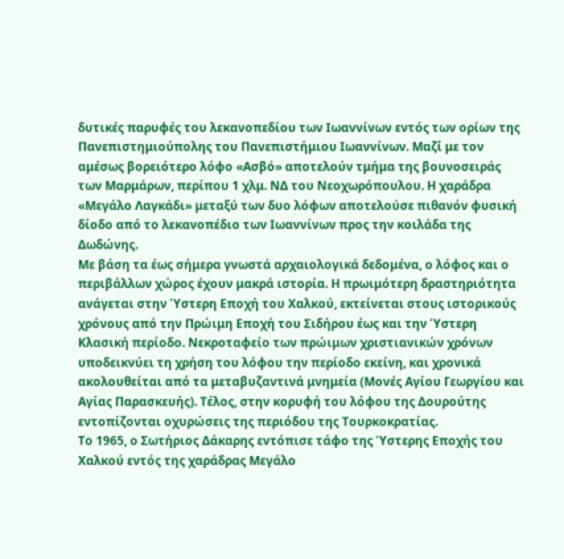δυτικές παρυφές του λεκανοπεδίου των Ιωαννίνων εντός των ορίων της Πανεπιστημιούπολης του Πανεπιστήμιου Ιωαννίνων. Μαζί́ με τον αμέσως βορειότερο λόφο «Ασβό» αποτελούν τμήμα της βουνοσειράς των Μαρμάρων, περίπου 1 χλμ. ΝΔ του Νεοχωρόπουλου. Η χαράδρα «Μεγάλο Λαγκάδι» μεταξύ των δυο λόφων αποτελούσε πιθανόν φυσική δίοδο από το λεκανοπέδιο των Ιωαννίνων προς την κοιλάδα της Δωδώνης.
Με βάση τα έως σήμερα γνωστά αρχαιολογικά δεδομένα, ο λόφος και ο περιβάλλων χώρος έχουν μακρά ιστορία. Η πρωιμότερη δραστηριότητα ανάγεται στην Ύστερη Εποχή του Χαλκού, εκτείνεται στους ιστορικούς χρόνους από την Πρώιμη Εποχή του Σιδήρου έως και την Ύστερη Κλασική περίοδο. Νεκροταφείο των πρώιμων χριστιανικών χρόνων υποδεικνύει τη χρήση του λόφου την περίοδο εκείνη, και χρονικά ακολουθείται από τα μεταβυζαντινά μνημεία (Μονές Αγίου Γεωργίου και Αγίας Παρασκευής). Τέλος, στην κορυφή του λόφου της Δουρούτης εντοπίζονται οχυρώσεις της περιόδου της Τουρκοκρατίας.
Το 1965, ο Σωτήριος Δάκαρης εντόπισε τάφο της Ύστερης Εποχής του Χαλκού εντός της χαράδρας Μεγάλο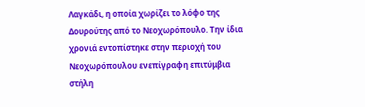Λαγκάδι, η οποία χωρίζει το λόφο της Δουρούτης από το Νεοχωρόπουλο. Την ίδια χρονιά εντοπίστηκε στην περιοχή του Νεοχωρόπουλου ενεπίγραφη επιτύμβια στήλη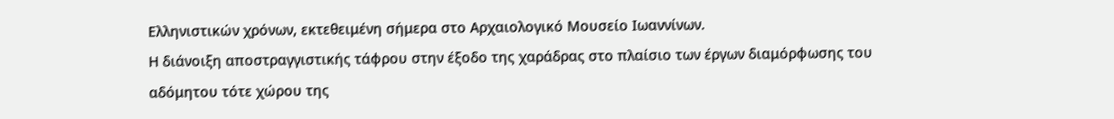Ελληνιστικών χρόνων, εκτεθειμένη σήμερα στο Αρχαιολογικό Μουσείο Ιωαννίνων.
Η διάνοιξη αποστραγγιστικής τάφρου στην έξοδο της χαράδρας στο πλαίσιο των έργων διαμόρφωσης του αδόμητου τότε χώρου της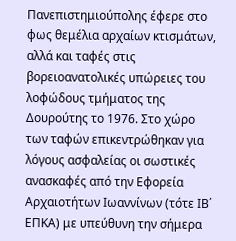Πανεπιστημιούπολης έφερε στο φως θεμέλια αρχαίων κτισμάτων, αλλά και ταφές στις βορειοανατολικές υπώρειες του λοφώδους τμήματος της Δουρούτης το 1976. Στο χώρο των ταφών επικεντρώθηκαν για λόγους ασφαλείας οι σωστικές ανασκαφές από την Εφορεία Αρχαιοτήτων Ιωαννίνων (τότε ΙΒ΄ ΕΠΚΑ) με υπεύθυνη την σήμερα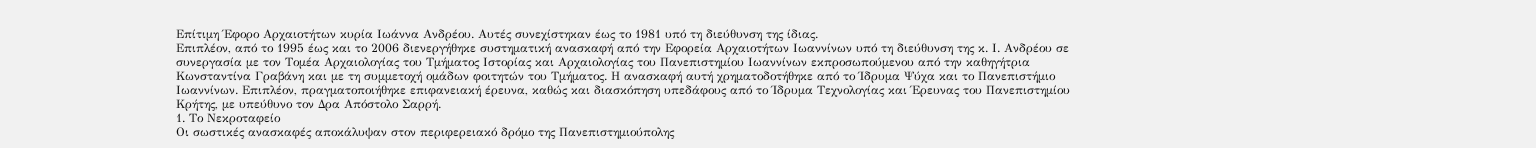Επίτιμη Έφορο Αρχαιοτήτων κυρία Ιωάννα Ανδρέου. Αυτές συνεχίστηκαν έως το 1981 υπό τη διεύθυνση της ίδιας.
Επιπλέον, από το 1995 έως και το 2006 διενεργήθηκε συστηματική ανασκαφή από την Εφορεία Αρχαιοτήτων Ιωαννίνων υπό τη διεύθυνση της κ. Ι. Ανδρέου σε συνεργασία με τον Τομέα Αρχαιολογίας του Τμήματος Ιστορίας και Αρχαιολογίας του Πανεπιστημίου Ιωαννίνων εκπροσωπούμενου από την καθηγήτρια Κωνσταντίνα Γραβάνη και με τη συμμετοχή ομάδων φοιτητών του Τμήματος. Η ανασκαφή αυτή χρηματοδοτήθηκε από το Ίδρυμα Ψύχα και το Πανεπιστήμιο Ιωαννίνων. Επιπλέον, πραγματοποιήθηκε επιφανειακή έρευνα, καθώς και διασκόπηση υπεδάφους από το Ίδρυμα Τεχνολογίας και Έρευνας του Πανεπιστημίου Κρήτης, με υπεύθυνο τον Δρα Απόστολο Σαρρή.
1. Το Νεκροταφείο
Οι σωστικές ανασκαφές αποκάλυψαν στον περιφερειακό δρόμο της Πανεπιστημιούπολης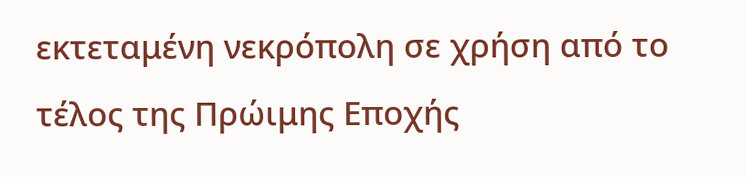εκτεταμένη νεκρόπολη σε χρήση από το τέλος της Πρώιμης Εποχής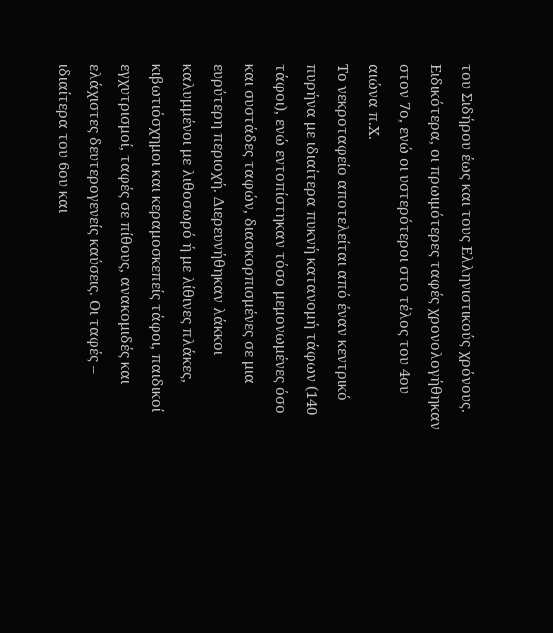του Σιδήρου έως και τους Ελληνιστικούς χρόνους. Ειδικότερα, οι πρωιμότερες ταφές χρονολογήθηκαν στον 7ο, ενώ οι υστερότεροι στο τέλος του 4ου αιώνα π.Χ.
Το νεκροταφείο αποτελείται από έναν κεντρικό πυρήνα με ιδιαίτερα πυκνή κατανομή τάφων (140 τάφοι), ενώ εντοπίστηκαν τόσο μεμονωμένες όσο και συστάδες ταφών, διασκορπισμένες σε μια ευρύτερη περιοχή. Διερευνήθηκαν λάκκοι καλυμμένοι με λιθοσωρό ή με λίθινες πλάκες, κιβωτιόσχημοι και κεραμοσκεπείς τάφοι, παιδικοί εγχυτρισμοί, ταφές σε πίθους, ανακομιδές και ελάχιστες δευτερογενείς καύσεις. Οι ταφές – ιδιαίτερα του 6ου και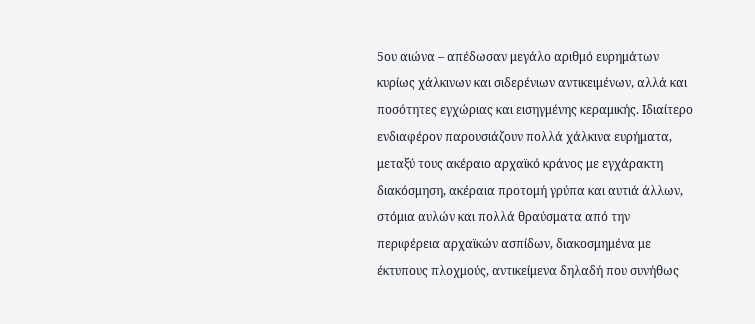5ου αιώνα – απέδωσαν μεγάλο αριθμό ευρημάτων κυρίως χάλκινων και σιδερένιων αντικειμένων, αλλά και ποσότητες εγχώριας και εισηγμένης κεραμικής. Ιδιαίτερο ενδιαφέρον παρουσιάζουν πολλά χάλκινα ευρήματα, μεταξύ τους ακέραιο αρχαϊκό κράνος με εγχάρακτη διακόσμηση, ακέραια προτομή γρύπα και αυτιά άλλων, στόμια αυλών και πολλά θραύσματα από την περιφέρεια αρχαϊκών ασπίδων, διακοσμημένα με έκτυπους πλοχμούς, αντικείμενα δηλαδή που συνήθως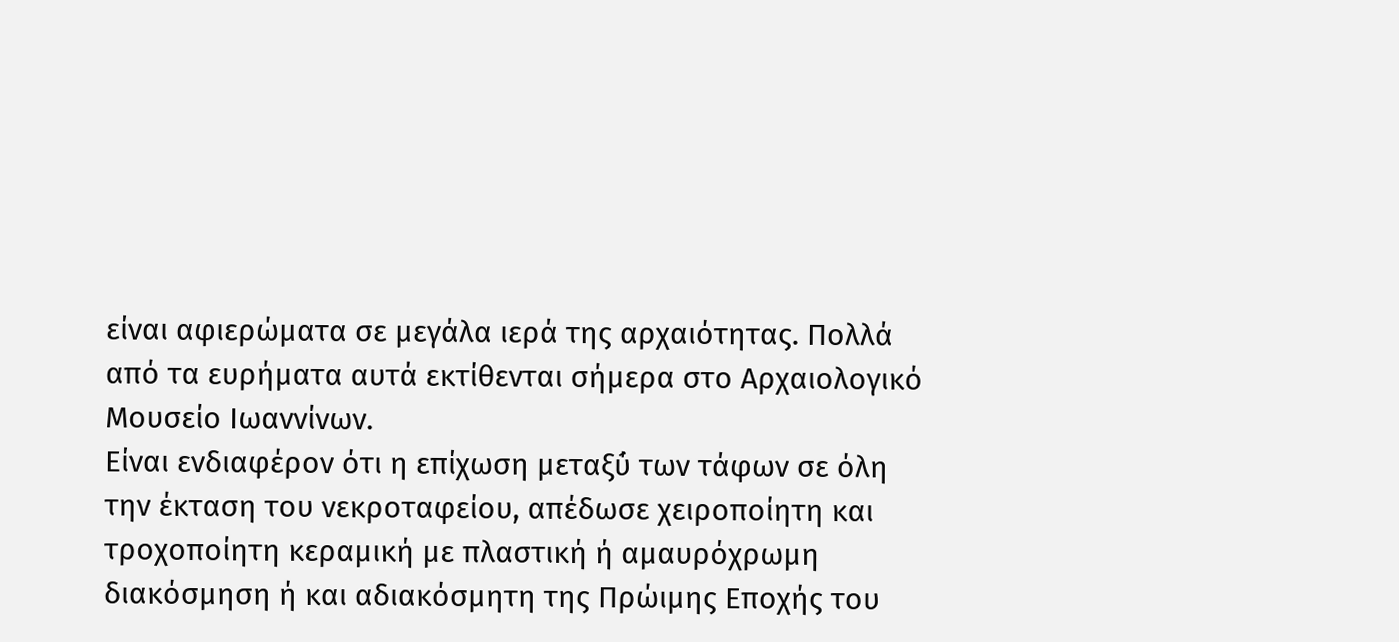είναι αφιερώματα σε μεγάλα ιερά της αρχαιότητας. Πολλά από τα ευρήματα αυτά εκτίθενται σήμερα στο Αρχαιολογικό Μουσείο Ιωαννίνων.
Είναι ενδιαφέρον ότι η επίχωση μεταξύ́ των τάφων σε όλη την έκταση του νεκροταφείου, απέδωσε χειροποίητη και τροχοποίητη κεραμική με πλαστική ή αμαυρόχρωμη διακόσμηση ή και αδιακόσμητη της Πρώιμης Εποχής του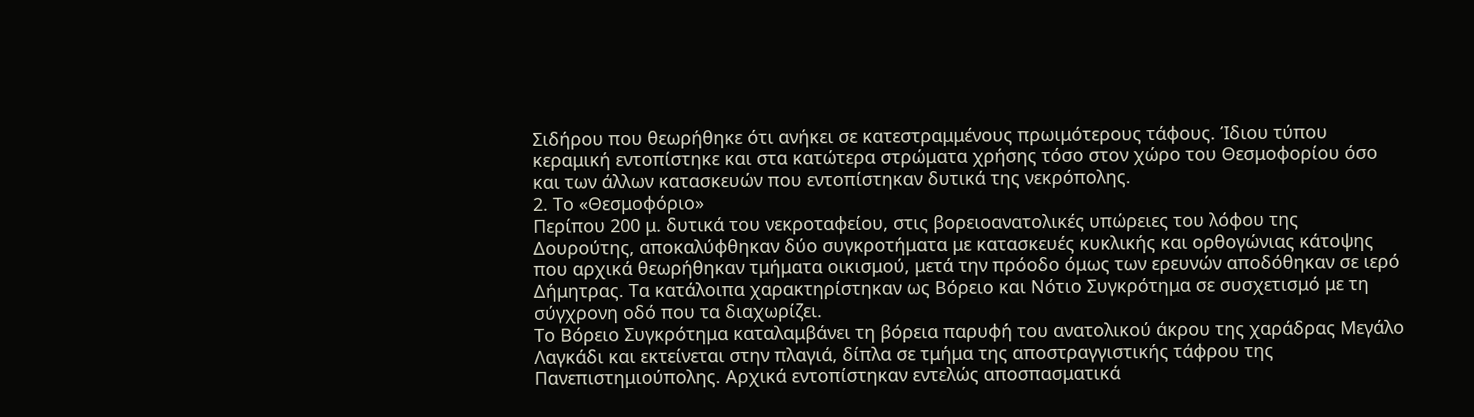Σιδήρου που θεωρήθηκε ότι ανήκει σε κατεστραμμένους πρωιμότερους τάφους. Ίδιου τύπου κεραμική εντοπίστηκε και στα κατώτερα στρώματα χρήσης τόσο στον χώρο του Θεσμοφορίου όσο και των άλλων κατασκευών που εντοπίστηκαν δυτικά της νεκρόπολης.
2. Το «Θεσμοφόριο»
Περίπου 200 μ. δυτικά του νεκροταφείου, στις βορειοανατολικές υπώρειες του λόφου της Δουρούτης, αποκαλύφθηκαν δύο συγκροτήματα με κατασκευές κυκλικής και ορθογώνιας κάτοψης που αρχικά θεωρήθηκαν τμήματα οικισμού, μετά την πρόοδο όμως των ερευνών αποδόθηκαν σε ιερό Δήμητρας. Τα κατάλοιπα χαρακτηρίστηκαν ως Βόρειο και Νότιο Συγκρότημα σε συσχετισμό με τη σύγχρονη οδό που τα διαχωρίζει.
Το Βόρειο Συγκρότημα καταλαμβάνει τη βόρεια παρυφή́ του ανατολικού άκρου της χαράδρας Μεγάλο Λαγκάδι και εκτείνεται στην πλαγιά, δίπλα σε τμήμα της αποστραγγιστικής τάφρου της Πανεπιστημιούπολης. Αρχικά εντοπίστηκαν εντελώς αποσπασματικά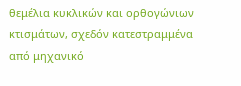θεμέλια κυκλικών και ορθογώνιων κτισμάτων, σχεδόν κατεστραμμένα από μηχανικό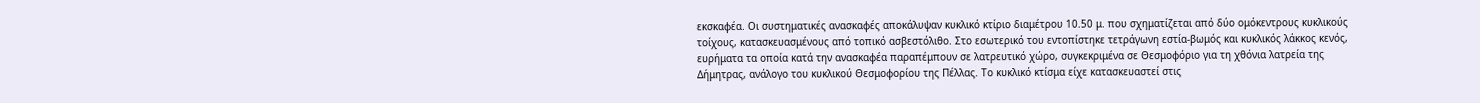εκσκαφέα. Οι συστηματικές ανασκαφές αποκάλυψαν κυκλικό κτίριο διαμέτρου 10.50 μ. που σχηματίζεται από δύο ομόκεντρους κυκλικούς τοίχους, κατασκευασμένους από τοπικό ασβεστόλιθο. Στο εσωτερικό του εντοπίστηκε τετράγωνη εστία-βωμός και κυκλικός λάκκος κενός, ευρήματα τα οποία κατά την ανασκαφέα παραπέμπουν σε λατρευτικό χώρο, συγκεκριμένα σε Θεσμοφόριο για τη χθόνια λατρεία της Δήμητρας, ανάλογο του κυκλικού Θεσμοφορίου της Πέλλας. Το κυκλικό κτίσμα είχε κατασκευαστεί στις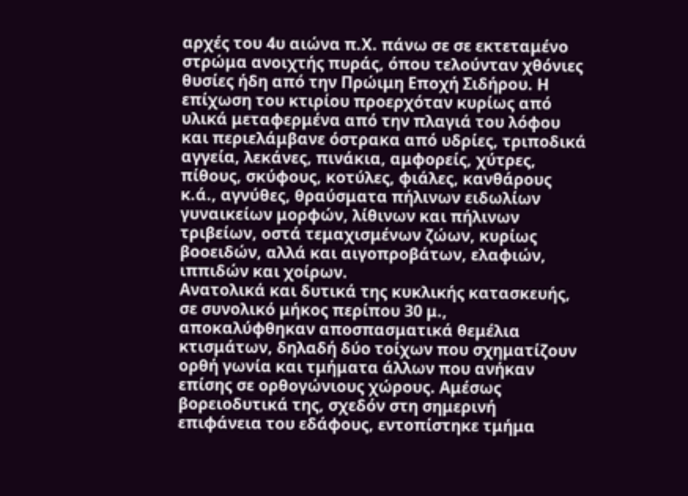αρχές του 4υ αιώνα π.Χ. πάνω σε σε εκτεταμένο στρώμα ανοιχτής πυράς, όπου τελούνταν χθόνιες θυσίες ήδη από την Πρώιμη Εποχή Σιδήρου. Η επίχωση του κτιρίου προερχόταν κυρίως από υλικά μεταφερμένα από την πλαγιά του λόφου και περιελάμβανε όστρακα από υδρίες, τριποδικά αγγεία, λεκάνες, πινάκια, αμφορείς, χύτρες, πίθους, σκύφους, κοτύλες, φιάλες, κανθάρους κ.ά., αγνύθες, θραύσματα πήλινων ειδωλίων γυναικείων μορφών, λίθινων και πήλινων τριβείων, οστά τεμαχισμένων ζώων, κυρίως βοοειδών, αλλά και αιγοπροβάτων, ελαφιών, ιππιδών και χοίρων.
Ανατολικά και δυτικά της κυκλικής κατασκευής, σε συνολικό μήκος περίπου 30 μ., αποκαλύφθηκαν αποσπασματικά θεμέλια κτισμάτων, δηλαδή δύο τοίχων που σχηματίζουν ορθή γωνία και τμήματα άλλων που ανήκαν επίσης σε ορθογώνιους χώρους. Αμέσως βορειοδυτικά της, σχεδόν στη σημερινή επιφάνεια του εδάφους, εντοπίστηκε τμήμα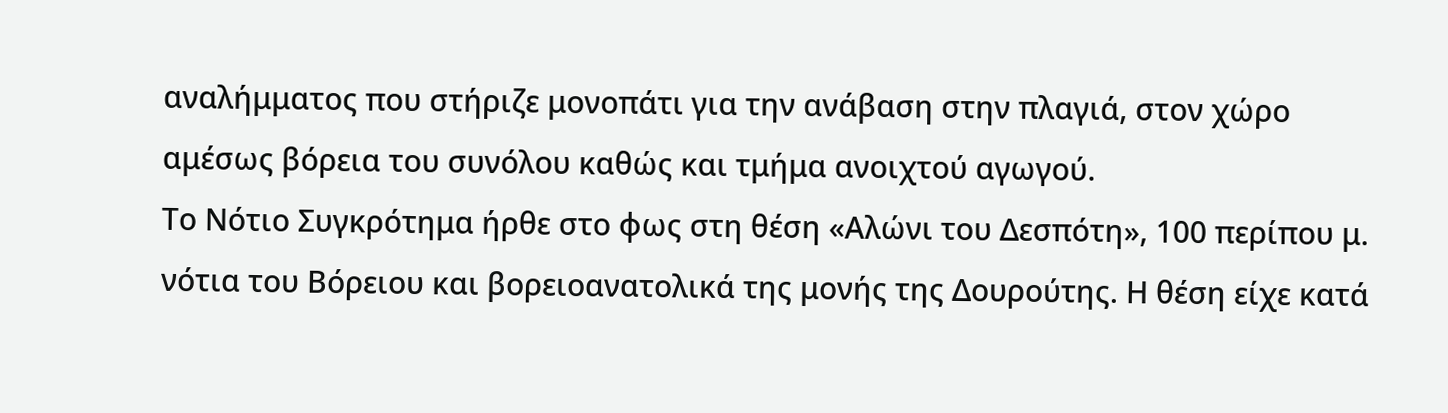αναλήμματος που στήριζε μονοπάτι για την ανάβαση στην πλαγιά, στον χώρο αμέσως βόρεια του συνόλου καθώς και τμήμα ανοιχτού αγωγού.
Το Νότιο Συγκρότημα ήρθε στο φως στη θέση «Αλώνι του Δεσπότη», 100 περίπου μ. νότια του Βόρειου και βορειοανατολικά της μονής της Δουρούτης. Η θέση είχε κατά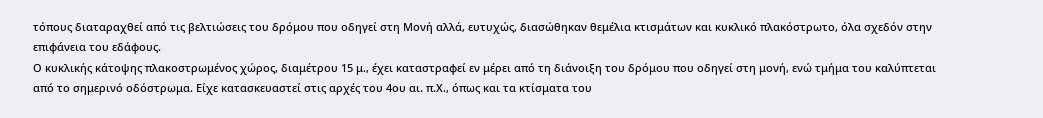τόπους διαταραχθεί από τις βελτιώσεις του δρόμου που οδηγεί στη Μονή αλλά, ευτυχώς, διασώθηκαν θεμέλια κτισμάτων και κυκλικό πλακόστρωτο, όλα σχεδόν στην επιφάνεια του εδάφους.
Ο κυκλικής κάτοψης πλακοστρωμένος χώρος, διαμέτρου 15 μ., έχει καταστραφεί εν μέρει από τη διάνοιξη του δρόμου που οδηγεί στη μονή, ενώ τμήμα του καλύπτεται από το σημερινό οδόστρωμα. Είχε κατασκευαστεί στις αρχές του 4ου αι. π.Χ., όπως και τα κτίσματα του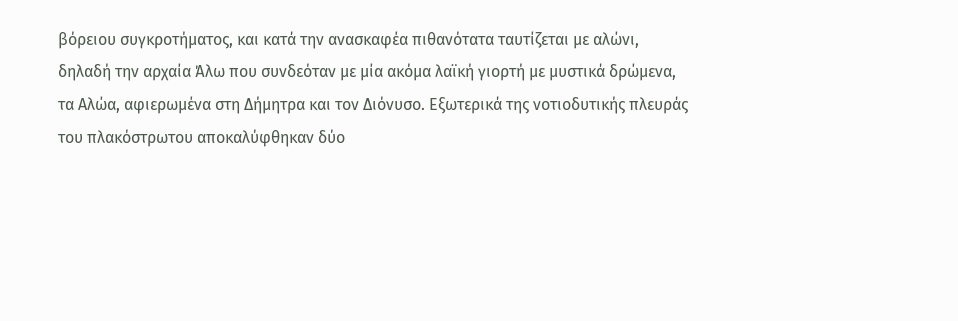βόρειου συγκροτήματος, και κατά την ανασκαφέα πιθανότατα ταυτίζεται με αλώνι, δηλαδή την αρχαία Άλω που συνδεόταν με μία ακόμα λαϊκή γιορτή με μυστικά δρώμενα, τα Αλώα, αφιερωμένα στη Δήμητρα και τον Διόνυσο. Εξωτερικά της νοτιοδυτικής πλευράς του πλακόστρωτου αποκαλύφθηκαν δύο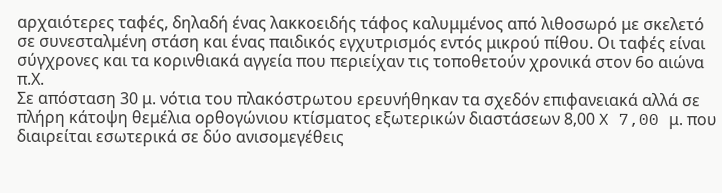αρχαιότερες ταφές, δηλαδή ένας λακκοειδής τάφος καλυμμένος από λιθοσωρό με σκελετό σε συνεσταλμένη στάση και ένας παιδικός εγχυτρισμός εντός μικρού πίθου. Οι ταφές είναι σύγχρονες και τα κορινθιακά αγγεία που περιείχαν τις τοποθετούν χρονικά στον 6ο αιώνα π.Χ.
Σε απόσταση 30 μ. νότια του πλακόστρωτου ερευνήθηκαν τα σχεδόν επιφανειακά αλλά σε πλήρη κάτοψη θεμέλια ορθογώνιου κτίσματος εξωτερικών διαστάσεων 8,00 X 7,00 μ. που διαιρείται εσωτερικά σε δύο ανισομεγέθεις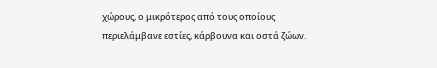χώρους, ο μικρότερος από τους οποίους περιελάμβανε εστίες, κάρβουνα και οστά ζώων.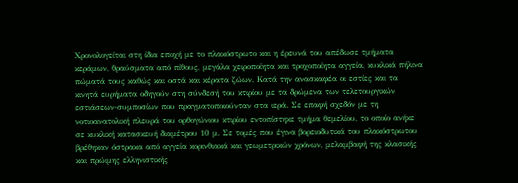Χρονολογείται στη ίδια εποχή με το πλακόστρωτο και η έρευνά του απέδωσε τμήματα κεράμων, θραύσματα από πίθους, μεγάλα χειροποίητα και τροχοποίητα αγγεία, κυκλικά πήλινα πώματά τους καθώς και οστά και κέρατα ζώων. Κατά την ανασκαφέα οι εστίες και τα κινητά ευρήματα οδηγούν στη σύνδεσή του κτιρίου με τα δρώμενα των τελετουργικών εστιάσεων-συμποσίων που πραγματοποιούνταν στα ιερά. Σε επαφή σχεδόν με τη νοτιοανατολική πλευρά του ορθογώνιου κτιρίου εντοπίστηκε τμήμα θεμελίου, το οποίο ανήκε σε κυκλική κατασκευή διαμέτρου 10 μ. Σε τομές που έγινα βορειοδυτικά του πλακόστρωτου βρέθηκαν όστρακα από αγγεία κορινθιακά και γεωμετρικών χρόνων, μελαμβαφή της κλασικής και πρώιμης ελληνιστικής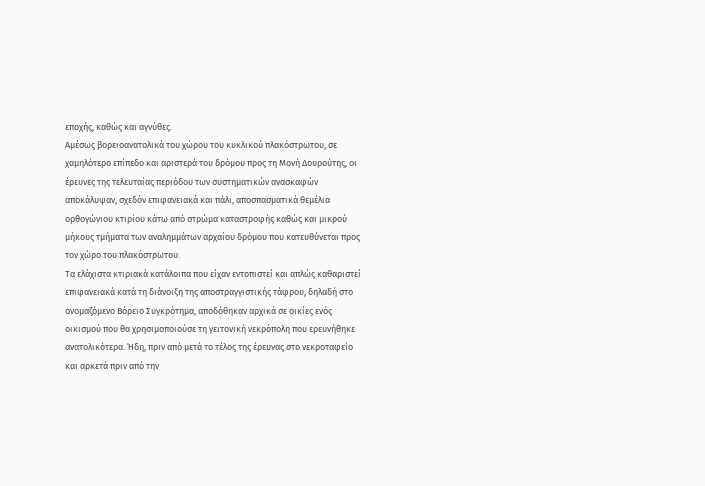εποχής, καθώς και αγνύθες.
Αμέσως βορειοανατολικά του χώρου του κυκλικού πλακόστρωτου, σε χαμηλότερο επίπεδο και αριστερά του δρόμου προς τη Μονή Δουρούτης, οι έρευνες της τελευταίας περιόδου των συστηματικών ανασκαφών αποκάλυψαν, σχεδόν επιφανειακά και πάλι, αποσπασματικά θεμέλια ορθογώνιου κτιρίου κάτω από στρώμα καταστροφής καθώς και μικρού μήκους τμήματα των αναλημμάτων αρχαίου δρόμου που κατευθύνεται προς τον χώρο του πλακόστρωτου.
Τα ελάχιστα κτιριακά κατάλοιπα που είχαν εντοπιστεί και απλώς καθαριστεί επιφανειακά κατά τη διάνοιξη της αποστραγγιστικής τάφρου, δηλαδή στο ονομαζόμενο Βόρειο Συγκρότημα, αποδόθηκαν αρχικά σε οικίες ενός οικισμού που θα χρησιμοποιούσε τη γειτονική νεκρόπολη που ερευνήθηκε ανατολικότερα. Ήδη, πριν από μετά το τέλος της έρευνας στο νεκροταφείο και αρκετά πριν από την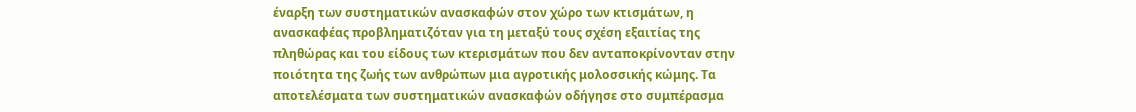έναρξη των συστηματικών ανασκαφών στον χώρο των κτισμάτων, η ανασκαφέας προβληματιζόταν για τη μεταξύ τους σχέση εξαιτίας της πληθώρας και του είδους των κτερισμάτων που δεν ανταποκρίνονταν στην ποιότητα της ζωής των ανθρώπων μια αγροτικής μολοσσικής κώμης. Τα αποτελέσματα των συστηματικών ανασκαφών οδήγησε στο συμπέρασμα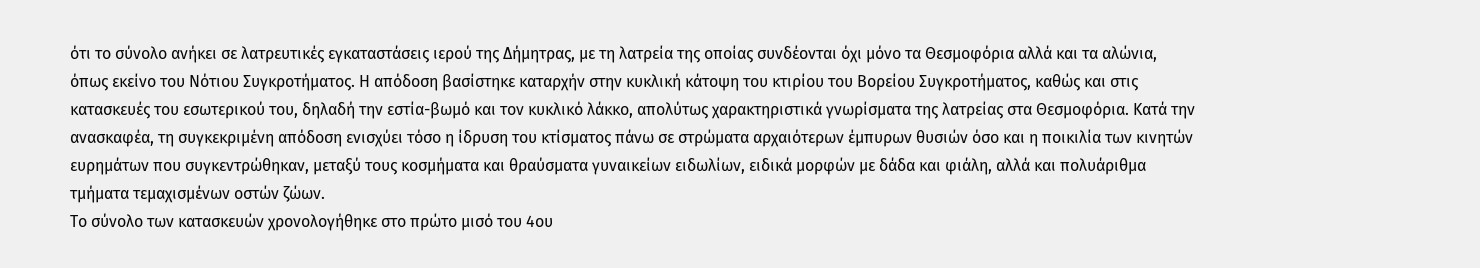ότι το σύνολο ανήκει σε λατρευτικές εγκαταστάσεις ιερού της Δήμητρας, με τη λατρεία της οποίας συνδέονται όχι μόνο τα Θεσμοφόρια αλλά και τα αλώνια, όπως εκείνο του Νότιου Συγκροτήματος. Η απόδοση βασίστηκε καταρχήν στην κυκλική κάτοψη του κτιρίου του Βορείου Συγκροτήματος, καθώς και στις κατασκευές του εσωτερικού του, δηλαδή την εστία-βωμό και τον κυκλικό λάκκο, απολύτως χαρακτηριστικά γνωρίσματα της λατρείας στα Θεσμοφόρια. Κατά την ανασκαφέα, τη συγκεκριμένη απόδοση ενισχύει τόσο η ίδρυση του κτίσματος πάνω σε στρώματα αρχαιότερων έμπυρων θυσιών όσο και η ποικιλία των κινητών ευρημάτων που συγκεντρώθηκαν, μεταξύ τους κοσμήματα και θραύσματα γυναικείων ειδωλίων, ειδικά μορφών με δάδα και φιάλη, αλλά και πολυάριθμα τμήματα τεμαχισμένων οστών ζώων.
Το σύνολο των κατασκευών χρονολογήθηκε στο πρώτο μισό του 4ου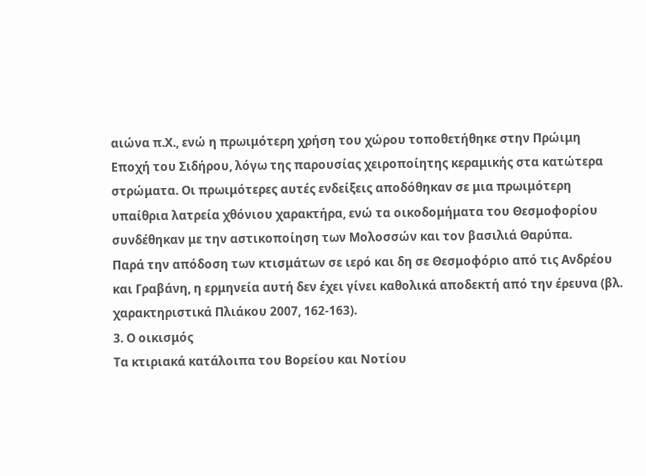αιώνα π.Χ., ενώ η πρωιμότερη χρήση του χώρου τοποθετήθηκε στην Πρώιμη Εποχή́ του Σιδήρου, λόγω της παρουσίας χειροποίητης κεραμικής στα κατώτερα στρώματα. Οι πρωιμότερες αυτές ενδείξεις αποδόθηκαν σε μια πρωιμότερη υπαίθρια λατρεία χθόνιου χαρακτήρα, ενώ τα οικοδομήματα του Θεσμοφορίου συνδέθηκαν με την αστικοποίηση των Μολοσσών και τον βασιλιά Θαρύπα.
Παρά την απόδοση των κτισμάτων σε ιερό και δη σε Θεσμοφόριο από τις Ανδρέου και Γραβάνη, η ερμηνεία αυτή δεν έχει γίνει καθολικά αποδεκτή από την έρευνα (βλ. χαρακτηριστικά Πλιάκου 2007, 162-163).
3. Ο οικισμός
Τα κτιριακά κατάλοιπα του Βορείου και Νοτίου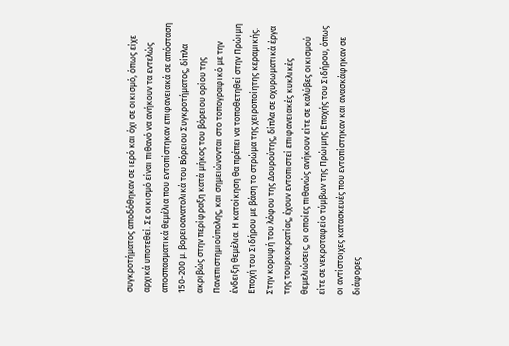συγκροτήματος αποδόθηκαν σε ιερό και όχι σε οικισμό, όπως είχε αρχικά υποτεθεί. Σε οικισμό είναι πιθανό να ανήκουν τα εντελώς αποσπασματικά θεμέλια που εντοπίστηκαν επιφανειακά σε απόσταση 150-200 μ. βορειοανατολικά του Βόρειου Συγκροτήματος, δίπλα ακριβώς στην περίφραξη κατά μήκος του βόρειου ορίου της Πανεπιστημιούπολης, και σημειώνονται στο τοπογραφικό με την ένδειξη θεμέλια. Η κατοίκηση θα πρέπει να τοποθετηθεί στην Πρώιμη Εποχή του Σιδήρου με βάση το στρώμα της χειροποίητης κεραμικής.
Στην κορυφή του λόφου της Δουρούτης, δίπλα σε οχυρωματικά έργα της τουρκοκρατίας, έχουν εντοπιστεί επιφανειακές κυκλικές θεμελιώσεις, οι οποίες πιθανώς ανήκουν είτε σε καλύβες οικισμού είτε σε νεκροταφείο τύμβων της Πρώιμης Εποχής του Σιδήρου, όπως οι αντίστοιχες κατασκευές που εντοπίστηκαν και ανασκάφηκαν σε διάφορες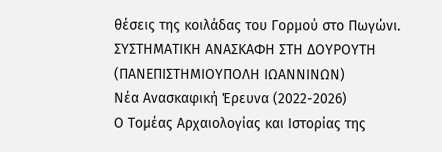θέσεις της κοιλάδας του Γορμού στο Πωγώνι.
ΣΥΣΤΗΜΑΤΙΚΗ ΑΝΑΣΚΑΦΗ ΣΤΗ ΔΟΥΡΟΥΤΗ
(ΠΑΝΕΠΙΣΤΗΜΙΟΥΠΟΛΗ ΙΩΑΝΝΙΝΩΝ)
Νέα Ανασκαφική Έρευνα (2022-2026)
Ο Τομέας Αρχαιολογίας και Ιστορίας της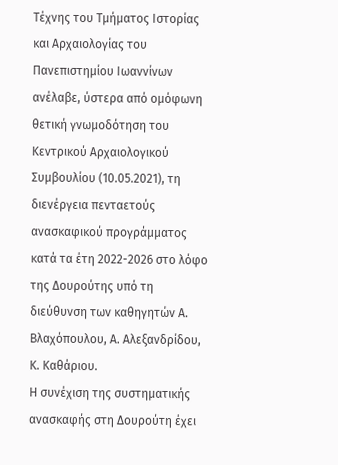Τέχνης του Τμήματος Ιστορίας και Αρχαιολογίας του Πανεπιστημίου Ιωαννίνων ανέλαβε, ύστερα από ομόφωνη θετική γνωμοδότηση του Κεντρικού Αρχαιολογικού Συμβουλίου (10.05.2021), τη διενέργεια πενταετούς ανασκαφικού προγράμματος κατά τα έτη 2022-2026 στο λόφο της Δουρούτης υπό τη διεύθυνση των καθηγητών Α. Βλαχόπουλου, Α. Αλεξανδρίδου, Κ. Καθάριου.
Η συνέχιση της συστηματικής ανασκαφής στη Δουρούτη έχει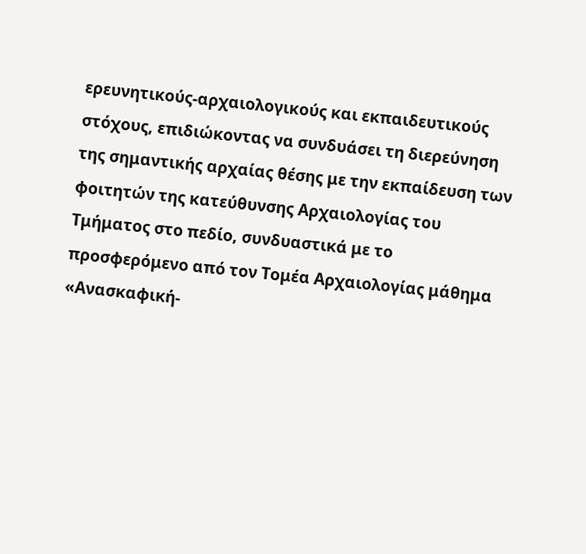ερευνητικούς-αρχαιολογικούς και εκπαιδευτικούς στόχους, επιδιώκοντας να συνδυάσει τη διερεύνηση της σημαντικής αρχαίας θέσης με την εκπαίδευση των φοιτητών της κατεύθυνσης Αρχαιολογίας του Τμήματος στο πεδίο, συνδυαστικά με το προσφερόμενο από τον Τομέα Αρχαιολογίας μάθημα «Ανασκαφική-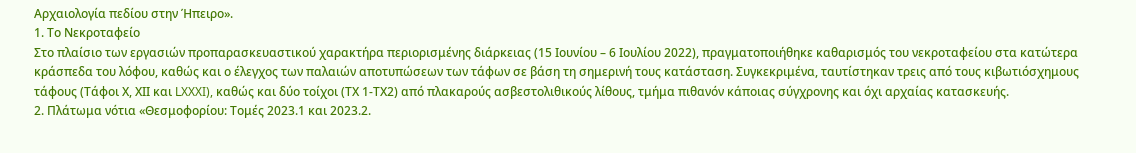Αρχαιολογία πεδίου στην Ήπειρο».
1. Το Νεκροταφείο
Στο πλαίσιο των εργασιών προπαρασκευαστικού χαρακτήρα περιορισμένης διάρκειας (15 Ιουνίου – 6 Ιουλίου 2022), πραγματοποιήθηκε καθαρισμός του νεκροταφείου στα κατώτερα κράσπεδα του λόφου, καθώς και ο έλεγχος των παλαιών αποτυπώσεων των τάφων σε βάση τη σημερινή τους κατάσταση. Συγκεκριμένα, ταυτίστηκαν τρεις από τους κιβωτιόσχημους τάφους (Τάφοι Χ, ΧΙΙ και LXXXI), καθώς και δύο τοίχοι (ΤΧ 1-ΤΧ2) από πλακαρούς ασβεστολιθικούς λίθους, τμήμα πιθανόν κάποιας σύγχρονης και όχι αρχαίας κατασκευής.
2. Πλάτωμα νότια «Θεσμοφορίου: Τομές 2023.1 και 2023.2.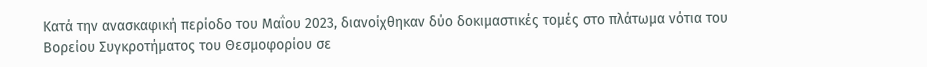Κατά την ανασκαφική περίοδο του Μαΐου 2023, διανοίχθηκαν δύο δοκιμαστικές τομές στο πλάτωμα νότια του Βορείου Συγκροτήματος του Θεσμοφορίου σε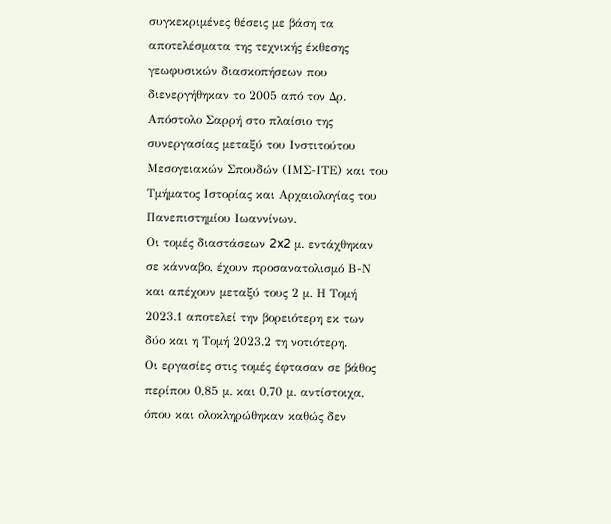συγκεκριμένες θέσεις με βάση τα αποτελέσματα της τεχνικής έκθεσης γεωφυσικών διασκοπήσεων που διενεργήθηκαν το 2005 από τον Δρ. Απόστολο Σαρρή στο πλαίσιο της συνεργασίας μεταξύ του Ινστιτούτου Μεσογειακών Σπουδών (ΙΜΣ-ΙΤΕ) και του Τμήματος Ιστορίας και Αρχαιολογίας του Πανεπιστημίου Ιωαννίνων.
Οι τομές διαστάσεων 2x2 μ. εντάχθηκαν σε κάνναβο, έχουν προσανατολισμό Β-Ν και απέχουν μεταξύ τους 2 μ. Η Τομή 2023.1 αποτελεί την βορειότερη εκ των δύο και η Τομή 2023.2 τη νοτιότερη.
Οι εργασίες στις τομές έφτασαν σε βάθος περίπου 0,85 μ. και 0,70 μ. αντίστοιχα, όπου και ολοκληρώθηκαν καθώς δεν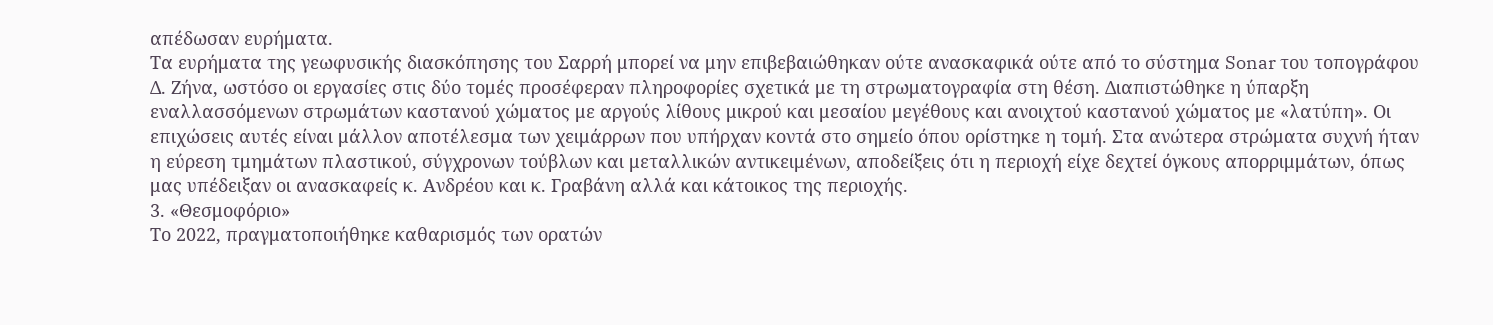απέδωσαν ευρήματα.
Τα ευρήματα της γεωφυσικής διασκόπησης του Σαρρή μπορεί να μην επιβεβαιώθηκαν ούτε ανασκαφικά ούτε από το σύστημα Sonar του τοπογράφου Δ. Ζήνα, ωστόσο οι εργασίες στις δύο τομές προσέφεραν πληροφορίες σχετικά με τη στρωματογραφία στη θέση. Διαπιστώθηκε η ύπαρξη εναλλασσόμενων στρωμάτων καστανού χώματος με αργούς λίθους μικρού και μεσαίου μεγέθους και ανοιχτού καστανού χώματος με «λατύπη». Οι επιχώσεις αυτές είναι μάλλον αποτέλεσμα των χειμάρρων που υπήρχαν κοντά στο σημείο όπου ορίστηκε η τομή. Στα ανώτερα στρώματα συχνή ήταν η εύρεση τμημάτων πλαστικού, σύγχρονων τούβλων και μεταλλικών αντικειμένων, αποδείξεις ότι η περιοχή είχε δεχτεί όγκους απορριμμάτων, όπως μας υπέδειξαν οι ανασκαφείς κ. Ανδρέου και κ. Γραβάνη αλλά και κάτοικος της περιοχής.
3. «Θεσμοφόριο»
Το 2022, πραγματοποιήθηκε καθαρισμός των ορατών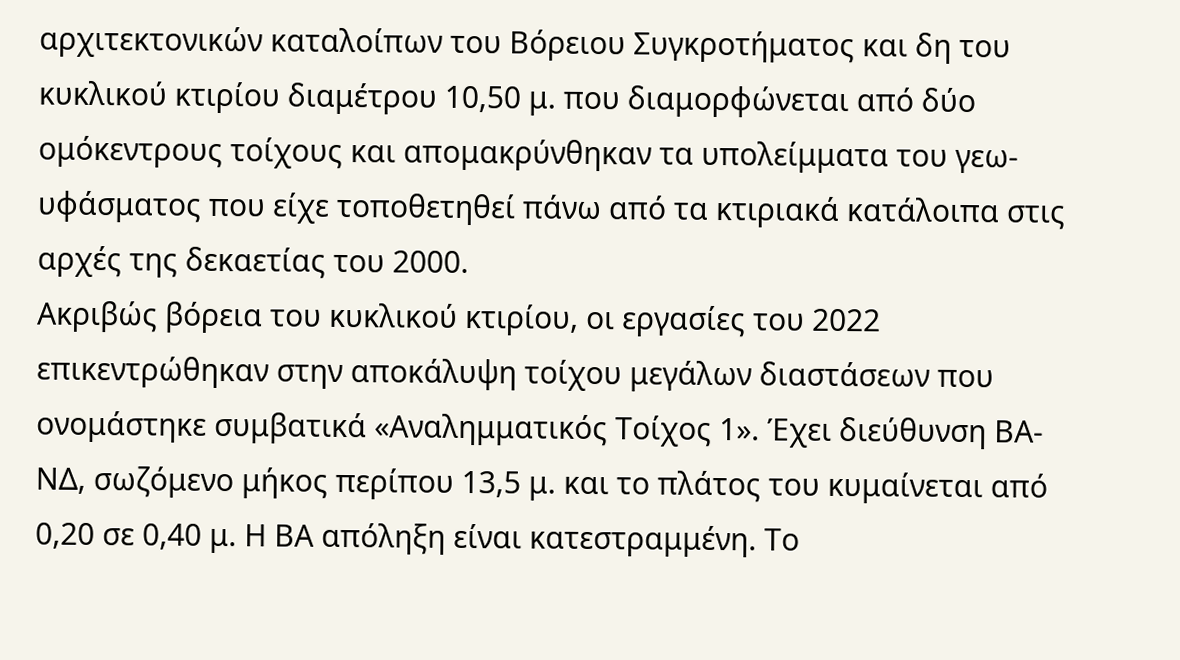αρχιτεκτονικών καταλοίπων του Βόρειου Συγκροτήματος και δη του κυκλικού κτιρίου διαμέτρου 10,50 μ. που διαμορφώνεται από δύο ομόκεντρους τοίχους και απομακρύνθηκαν τα υπολείμματα του γεω-υφάσματος που είχε τοποθετηθεί πάνω από τα κτιριακά κατάλοιπα στις αρχές της δεκαετίας του 2000.
Ακριβώς βόρεια του κυκλικού κτιρίου, οι εργασίες του 2022 επικεντρώθηκαν στην αποκάλυψη τοίχου μεγάλων διαστάσεων που ονομάστηκε συμβατικά «Αναλημματικός Τοίχος 1». Έχει διεύθυνση ΒΑ-ΝΔ, σωζόμενο μήκος περίπου 13,5 μ. και το πλάτος του κυμαίνεται από 0,20 σε 0,40 μ. Η ΒΑ απόληξη είναι κατεστραμμένη. Το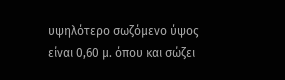υψηλότερο σωζόμενο ύψος είναι 0,60 μ. όπου και σώζει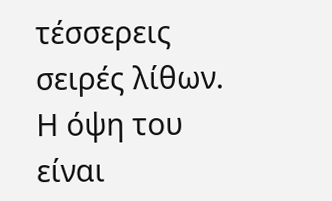τέσσερεις σειρές λίθων. Η όψη του είναι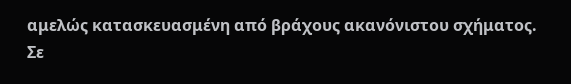αμελώς κατασκευασμένη από βράχους ακανόνιστου σχήματος.
Σε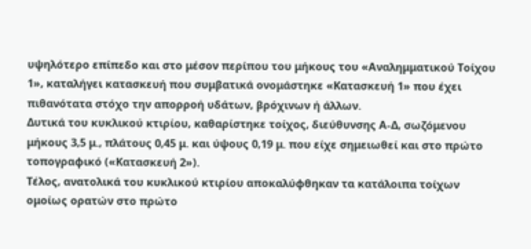υψηλότερο επίπεδο και στο μέσον περίπου του μήκους του «Αναλημματικού Τοίχου 1», καταλήγει κατασκευή που συμβατικά ονομάστηκε «Κατασκευή 1» που έχει πιθανότατα στόχο την απορροή υδάτων, βρόχινων ή άλλων.
Δυτικά του κυκλικού κτιρίου, καθαρίστηκε τοίχος, διεύθυνσης Α-Δ, σωζόμενου μήκους 3,5 μ., πλάτους 0,45 μ. και ύψους 0,19 μ. που είχε σημειωθεί και στο πρώτο τοπογραφικό («Κατασκευή 2»).
Τέλος, ανατολικά του κυκλικού κτιρίου αποκαλύφθηκαν τα κατάλοιπα τοίχων ομοίως ορατών στο πρώτο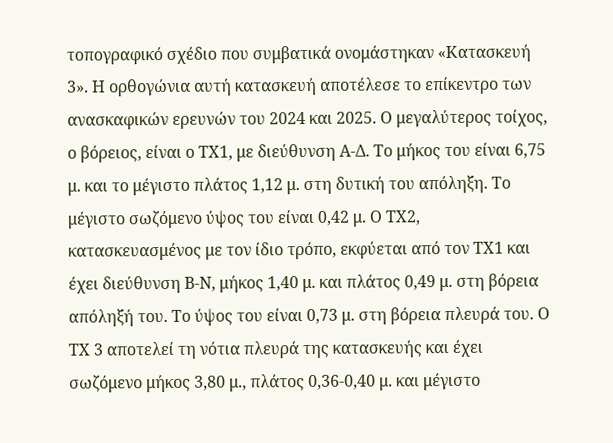τοπογραφικό σχέδιο που συμβατικά ονομάστηκαν «Κατασκευή 3». Η ορθογώνια αυτή κατασκευή αποτέλεσε το επίκεντρο των ανασκαφικών ερευνών του 2024 και 2025. Ο μεγαλύτερος τοίχος, ο βόρειος, είναι ο ΤΧ1, με διεύθυνση Α-Δ. Το μήκος του είναι 6,75 μ. και το μέγιστο πλάτος 1,12 μ. στη δυτική του απόληξη. Το μέγιστο σωζόμενο ύψος του είναι 0,42 μ. Ο ΤΧ2, κατασκευασμένος με τον ίδιο τρόπο, εκφύεται από τον ΤΧ1 και έχει διεύθυνση Β-Ν, μήκος 1,40 μ. και πλάτος 0,49 μ. στη βόρεια απόληξή του. Το ύψος του είναι 0,73 μ. στη βόρεια πλευρά του. Ο ΤΧ 3 αποτελεί τη νότια πλευρά της κατασκευής και έχει σωζόμενο μήκος 3,80 μ., πλάτος 0,36-0,40 μ. και μέγιστο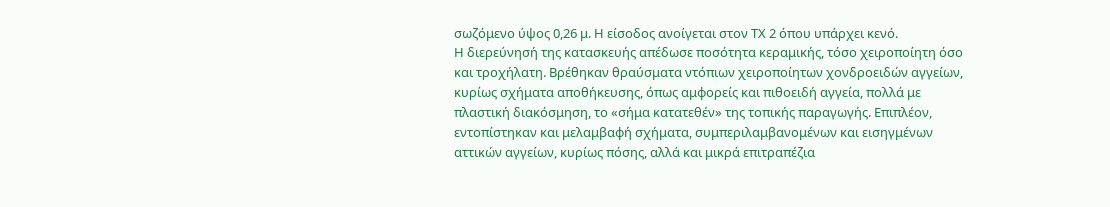σωζόμενο ύψος 0,26 μ. Η είσοδος ανοίγεται στον ΤΧ 2 όπου υπάρχει κενό.
Η διερεύνησή της κατασκευής απέδωσε ποσότητα κεραμικής, τόσο χειροποίητη όσο και τροχήλατη. Βρέθηκαν θραύσματα ντόπιων χειροποίητων χονδροειδών αγγείων, κυρίως σχήματα αποθήκευσης, όπως αμφορείς και πιθοειδή αγγεία, πολλά με πλαστική διακόσμηση, το «σήμα κατατεθέν» της τοπικής παραγωγής. Επιπλέον, εντοπίστηκαν και μελαμβαφή σχήματα, συμπεριλαμβανομένων και εισηγμένων αττικών αγγείων, κυρίως πόσης, αλλά και μικρά επιτραπέζια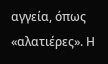αγγεία, όπως «αλατιέρες». Η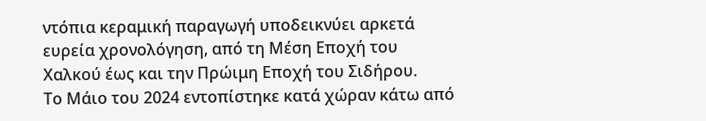ντόπια κεραμική παραγωγή υποδεικνύει αρκετά ευρεία χρονολόγηση, από τη Μέση Εποχή του Χαλκού έως και την Πρώιμη Εποχή του Σιδήρου.
Το Μάιο του 2024 εντοπίστηκε κατά χώραν κάτω από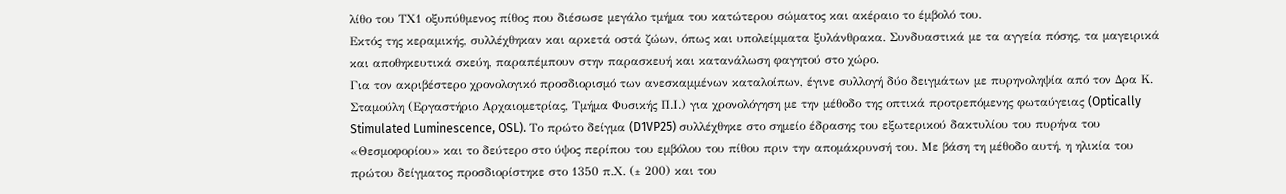λίθο του ΤΧ1 οξυπύθμενος πίθος που διέσωσε μεγάλο τμήμα του κατώτερου σώματος και ακέραιο το έμβολό του.
Εκτός της κεραμικής, συλλέχθηκαν και αρκετά οστά ζώων, όπως και υπολείμματα ξυλάνθρακα. Συνδυαστικά με τα αγγεία πόσης, τα μαγειρικά και αποθηκευτικά σκεύη, παραπέμπουν στην παρασκευή και κατανάλωση φαγητού στο χώρο.
Για τον ακριβέστερο χρονολογικό προσδιορισμό των ανεσκαμμένων καταλοίπων, έγινε συλλογή δύο δειγμάτων με πυρηνοληψία από τον Δρα Κ. Σταμούλη (Εργαστήριο Αρχαιομετρίας, Τμήμα Φυσικής Π.Ι.) για χρονολόγηση με την μέθοδο της οπτικά προτρεπόμενης φωταύγειας (Optically Stimulated Luminescence, OSL). Το πρώτο δείγμα (D1VP25) συλλέχθηκε στο σημείο έδρασης του εξωτερικού δακτυλίου του πυρήνα του «Θεσμοφορίου» και το δεύτερο στο ύψος περίπου του εμβόλου του πίθου πριν την απομάκρυνσή του. Με βάση τη μέθοδο αυτή, η ηλικία του πρώτου δείγματος προσδιορίστηκε στο 1350 π.Χ. (± 200) και του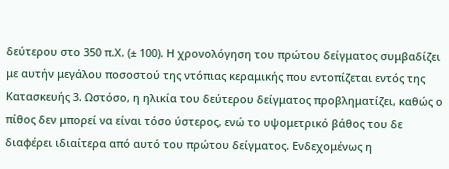δεύτερου στο 350 π.Χ. (± 100). Η χρονολόγηση του πρώτου δείγματος συμβαδίζει με αυτήν μεγάλου ποσοστού της ντόπιας κεραμικής που εντοπίζεται εντός της Κατασκευής 3. Ωστόσο, η ηλικία του δεύτερου δείγματος προβληματίζει, καθώς ο πίθος δεν μπορεί να είναι τόσο ύστερος, ενώ το υψομετρικό βάθος του δε διαφέρει ιδιαίτερα από αυτό του πρώτου δείγματος. Ενδεχομένως η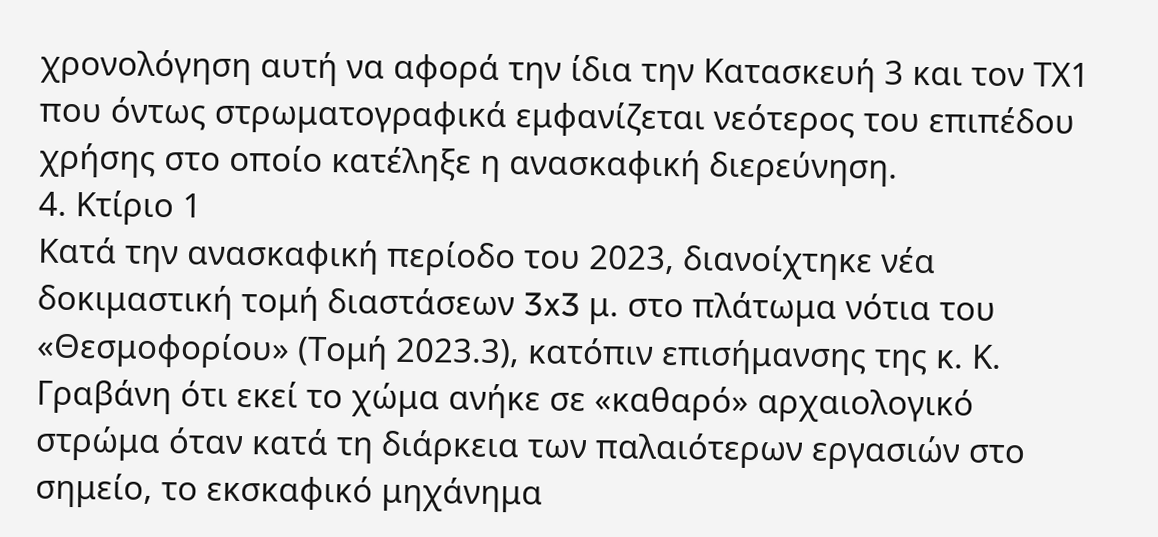χρονολόγηση αυτή να αφορά την ίδια την Κατασκευή 3 και τον ΤΧ1 που όντως στρωματογραφικά εμφανίζεται νεότερος του επιπέδου χρήσης στο οποίο κατέληξε η ανασκαφική διερεύνηση.
4. Κτίριο 1
Κατά την ανασκαφική περίοδο του 2023, διανοίχτηκε νέα δοκιμαστική τομή διαστάσεων 3x3 μ. στο πλάτωμα νότια του «Θεσμοφορίου» (Τομή 2023.3), κατόπιν επισήμανσης της κ. Κ. Γραβάνη ότι εκεί το χώμα ανήκε σε «καθαρό» αρχαιολογικό στρώμα όταν κατά τη διάρκεια των παλαιότερων εργασιών στο σημείο, το εκσκαφικό μηχάνημα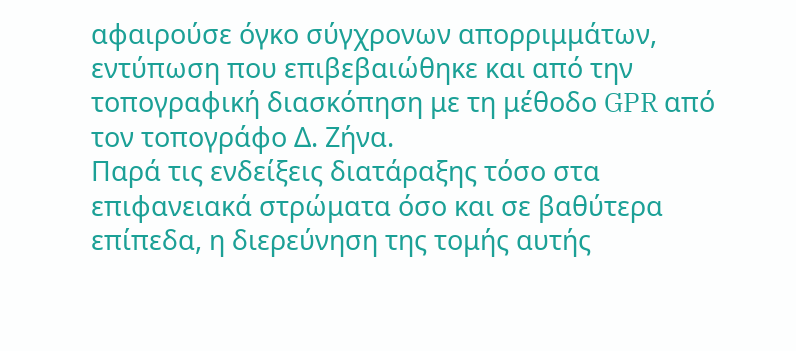αφαιρούσε όγκο σύγχρονων απορριμμάτων, εντύπωση που επιβεβαιώθηκε και από την τοπογραφική διασκόπηση με τη μέθοδο GPR από τον τοπογράφο Δ. Ζήνα.
Παρά τις ενδείξεις διατάραξης τόσο στα επιφανειακά στρώματα όσο και σε βαθύτερα επίπεδα, η διερεύνηση της τομής αυτής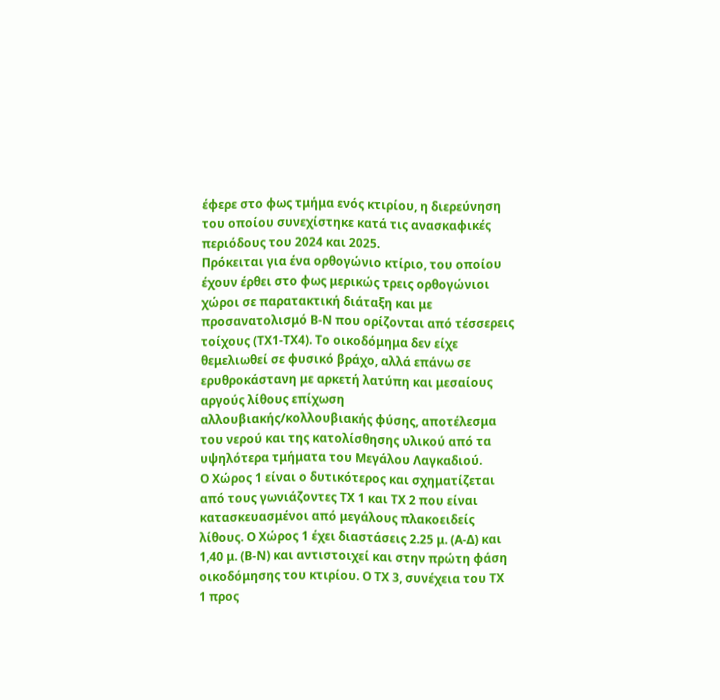έφερε στο φως τμήμα ενός κτιρίου, η διερεύνηση του οποίου συνεχίστηκε κατά τις ανασκαφικές περιόδους του 2024 και 2025.
Πρόκειται για ένα ορθογώνιο κτίριο, του οποίου έχουν έρθει στο φως μερικώς τρεις ορθογώνιοι χώροι σε παρατακτική διάταξη και με προσανατολισμό Β-Ν που ορίζονται από τέσσερεις τοίχους (ΤΧ1-ΤΧ4). Το οικοδόμημα δεν είχε θεμελιωθεί σε φυσικό βράχο, αλλά επάνω σε ερυθροκάστανη με αρκετή λατύπη και μεσαίους αργούς λίθους επίχωση αλλουβιακής/κολλουβιακής φύσης, αποτέλεσμα του νερού και της κατολίσθησης υλικού από τα υψηλότερα τμήματα του Μεγάλου Λαγκαδιού.
Ο Χώρος 1 είναι ο δυτικότερος και σχηματίζεται από τους γωνιάζοντες ΤΧ 1 και ΤΧ 2 που είναι κατασκευασμένοι από μεγάλους πλακοειδείς λίθους. Ο Χώρος 1 έχει διαστάσεις 2.25 μ. (Α-Δ) και 1,40 μ. (Β-Ν) και αντιστοιχεί και στην πρώτη φάση οικοδόμησης του κτιρίου. Ο ΤΧ 3, συνέχεια του ΤΧ 1 προς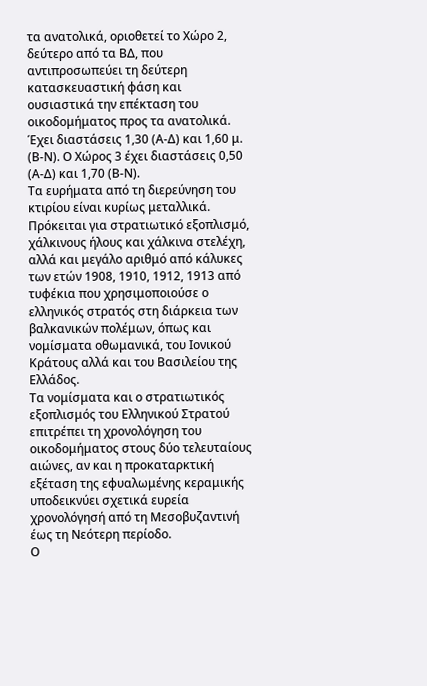τα ανατολικά, οριοθετεί το Χώρο 2, δεύτερο από τα ΒΔ, που αντιπροσωπεύει τη δεύτερη κατασκευαστική φάση και ουσιαστικά την επέκταση του οικοδομήματος προς τα ανατολικά. Έχει διαστάσεις 1,30 (Α-Δ) και 1,60 μ. (Β-Ν). Ο Χώρος 3 έχει διαστάσεις 0,50 (Α-Δ) και 1,70 (Β-Ν).
Τα ευρήματα από τη διερεύνηση του κτιρίου είναι κυρίως μεταλλικά. Πρόκειται για στρατιωτικό εξοπλισμό, χάλκινους ήλους και χάλκινα στελέχη, αλλά και μεγάλο αριθμό από κάλυκες των ετών 1908, 1910, 1912, 1913 από τυφέκια που χρησιμοποιούσε ο ελληνικός στρατός στη διάρκεια των βαλκανικών πολέμων, όπως και νομίσματα οθωμανικά, του Ιονικού Κράτους αλλά και του Βασιλείου της Ελλάδος.
Τα νομίσματα και ο στρατιωτικός εξοπλισμός του Ελληνικού Στρατού επιτρέπει τη χρονολόγηση του οικοδομήματος στους δύο τελευταίους αιώνες, αν και η προκαταρκτική εξέταση της εφυαλωμένης κεραμικής υποδεικνύει σχετικά ευρεία χρονολόγησή από τη Μεσοβυζαντινή έως τη Νεότερη περίοδο.
Ο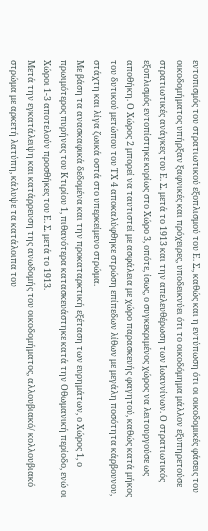εντοπισμός του στρατιωτικού εξοπλισμού του Ε. Σ., καθώς και η εντύπωση ότι οι οικοδομικές φάσεις του οικοδομήματος υπήρξαν ξαφνικές και πρόχειρες, υποδεικνύει ότι το οικοδόμημα μάλλον εξυπηρετούσε στρατιωτικές ανάγκες του Ε. Σ. μετά το 1913 και την απελευθέρωση των Ιωαννίνων. Ο στρατιωτικός εξοπλισμός εντοπίστηκε κυρίως στο Χώρο 3, οπότε, ίσως, ο συγκεκριμένος χώρος να λειτουργούσε ως αποθήκη. Ο Χώρος 2 μπορεί να ταυτιστεί με ασφάλεια με χώρο παρασκευής φαγητού, καθώς κατά μήκος του δυτικού μετώπου του ΤΧ 4 αποκαλύφθηκε στρώση επίπεδων λίθων με μεγάλη ποσότητα κάρβουνου, στάχτη και λίγα ζωικά οστά στο υπερκείμενο στρώμα.
Με βάση τα ανασκαφικά δεδομένα και την προκαταρκτική εξέταση των ευρημάτων, ο Χώρος 1, ο πρωιμότερος πυρήνας του Κτιρίου 1, πιθανότερα κατασκευάστηκε κατά την Οθωμανική περίοδο, ενώ οι Χώροι 1-3 αποτελούν προσθήκες του Ε. Σ. μετά το 1913.
Μετά την εγκατάλειψη και κατάρρευση της ανωδομής του οικοδομήματος, αλλουβιακό/ κολλουβιακό στρώμα με αρκετή λατύπη, κάλυψε τα κατάλοιπα του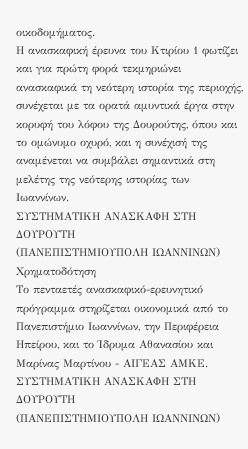οικοδομήματος.
Η ανασκαφική έρευνα του Κτιρίου 1 φωτίζει και για πρώτη φορά τεκμηριώνει ανασκαφικά τη νεότερη ιστορία της περιοχής, συνέχεται με τα ορατά αμυντικά έργα στην κορυφή του λόφου της Δουρούτης, όπου και το ομώνυμο οχυρό, και η συνέχισή της αναμένεται να συμβάλει σημαντικά στη μελέτης της νεότερης ιστορίας των Ιωαννίνων.
ΣΥΣΤΗΜΑΤΙΚΗ ΑΝΑΣΚΑΦΗ ΣΤΗ ΔΟΥΡΟΥΤΗ
(ΠΑΝΕΠΙΣΤΗΜΙΟΥΠΟΛΗ ΙΩΑΝΝΙΝΩΝ)
Χρηματοδότηση
Το πενταετές ανασκαφικό-ερευνητικό πρόγραμμα στηρίζεται οικονομικά από το Πανεπιστήμιο Ιωαννίνων, την Περιφέρεια Ηπείρου, και το Ίδρυμα Αθανασίου και Μαρίνας Μαρτίνου - ΑΙΓΕΑΣ ΑΜΚΕ.
ΣΥΣΤΗΜΑΤΙΚΗ ΑΝΑΣΚΑΦΗ ΣΤΗ ΔΟΥΡΟΥΤΗ
(ΠΑΝΕΠΙΣΤΗΜΙΟΥΠΟΛΗ ΙΩΑΝΝΙΝΩΝ)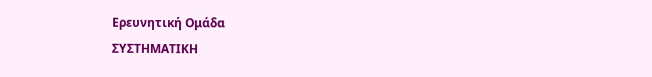Ερευνητική Ομάδα
ΣΥΣΤΗΜΑΤΙΚΗ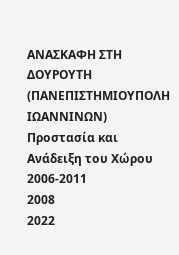ΑΝΑΣΚΑΦΗ ΣΤΗ ΔΟΥΡΟΥΤΗ
(ΠΑΝΕΠΙΣΤΗΜΙΟΥΠΟΛΗ ΙΩΑΝΝΙΝΩΝ)
Προστασία και Ανάδειξη του Χώρου
2006-2011
2008
2022